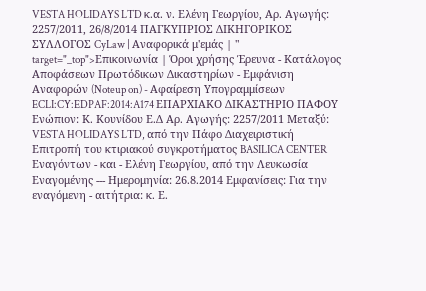VESTA HOLIDAYS LTD κ.α. ν. Ελένη Γεωργίου, Aρ. Αγωγής: 2257/2011, 26/8/2014 ΠΑΓΚΥΠΡΙΟΣ ΔΙΚΗΓΟΡΙΚΟΣ ΣΥΛΛΟΓΟΣ CyLaw | Αναφορικά μ'εμάς | " target="_top">Επικοινωνία | Όροι χρήσης Έρευνα - Κατάλογος Αποφάσεων Πρωτόδικων Δικαστηρίων - Εμφάνιση Αναφορών (Noteup on) - Αφαίρεση Υπογραμμίσεων ECLI:CY:EDPAF:2014:A174 ΕΠΑΡΧΙΑΚΟ ΔΙΚΑΣΤΗΡΙΟ ΠΑΦΟΥ Ενώπιον: Κ. Κουνίδου Ε.Δ Aρ. Αγωγής: 2257/2011 Μεταξύ: VESTA HOLIDAYS LTD, από την Πάφο Διαχειριστική Επιτροπή του κτιριακού συγκροτήματος BASILICA CENTER Εναγόντων - και - Ελένη Γεωργίου, από την Λευκωσία Εναγομένης --- Ημερομηνία: 26.8.2014 Εμφανίσεις: Για την εναγόμενη - αιτήτρια: κ. Ε.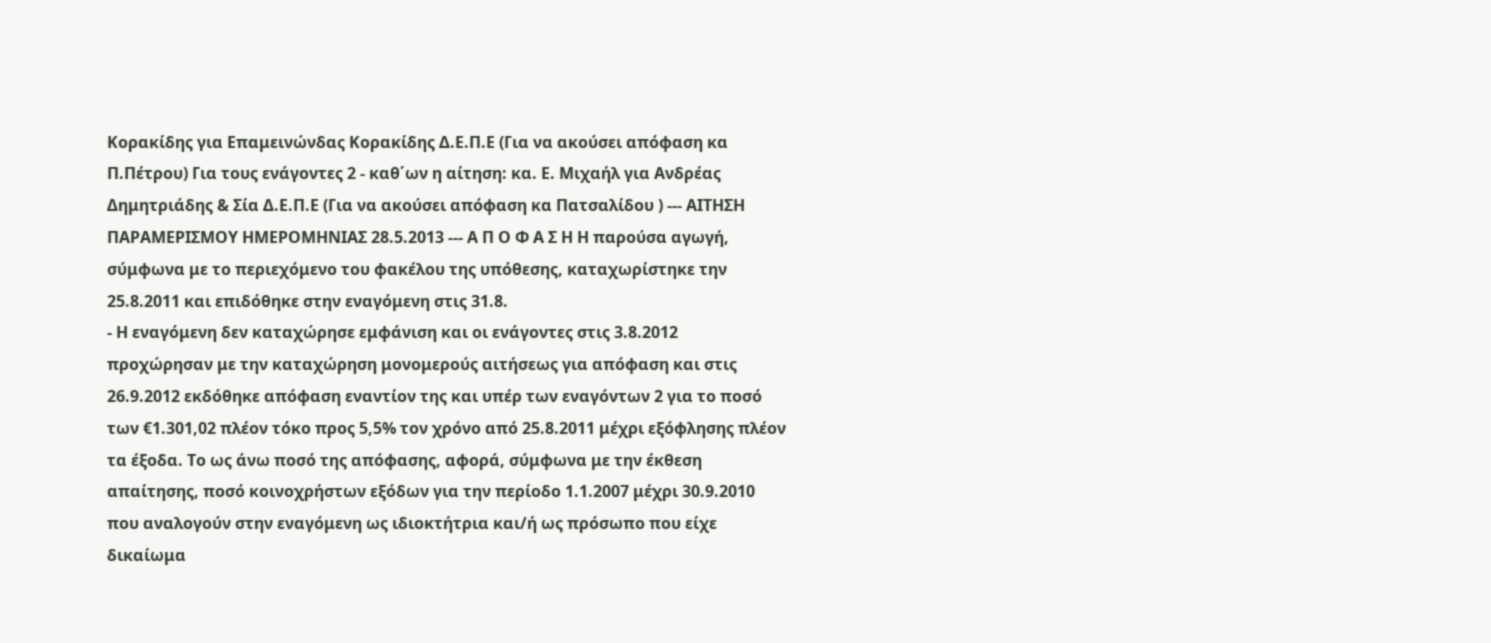Κορακίδης για Επαμεινώνδας Κορακίδης Δ.Ε.Π.Ε (Για να ακούσει απόφαση κα Π.Πέτρου) Για τους ενάγοντες 2 - καθ΄ων η αίτηση: κα. Ε. Μιχαήλ για Ανδρέας Δημητριάδης & Σία Δ.Ε.Π.Ε (Για να ακούσει απόφαση κα Πατσαλίδου ) --- ΑΙΤΗΣΗ ΠΑΡΑΜΕΡΙΣΜΟΥ ΗΜΕΡΟΜΗΝΙΑΣ 28.5.2013 --- Α Π Ο Φ Α Σ Η Η παρούσα αγωγή, σύμφωνα με το περιεχόμενο του φακέλου της υπόθεσης, καταχωρίστηκε την 25.8.2011 και επιδόθηκε στην εναγόμενη στις 31.8.
- Η εναγόμενη δεν καταχώρησε εμφάνιση και οι ενάγοντες στις 3.8.2012 προχώρησαν με την καταχώρηση μονομερούς αιτήσεως για απόφαση και στις 26.9.2012 εκδόθηκε απόφαση εναντίον της και υπέρ των εναγόντων 2 για το ποσό των €1.301,02 πλέον τόκο προς 5,5% τον χρόνο από 25.8.2011 μέχρι εξόφλησης πλέον τα έξοδα. Το ως άνω ποσό της απόφασης, αφορά, σύμφωνα με την έκθεση απαίτησης, ποσό κοινοχρήστων εξόδων για την περίοδο 1.1.2007 μέχρι 30.9.2010 που αναλογούν στην εναγόμενη ως ιδιοκτήτρια και/ή ως πρόσωπο που είχε δικαίωμα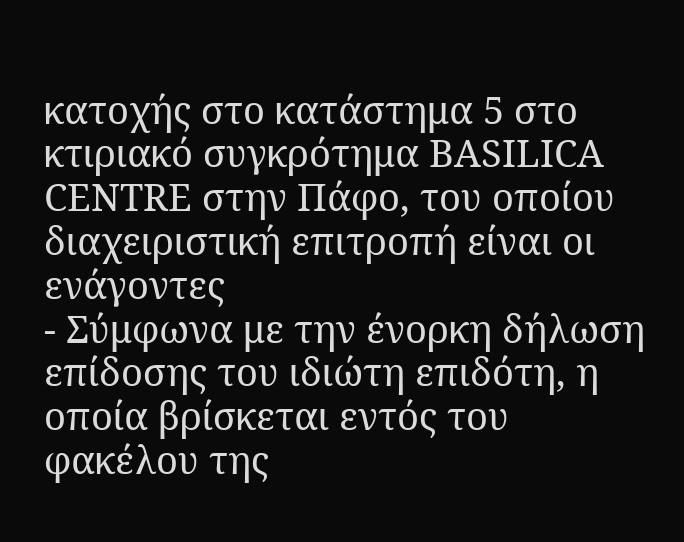κατοχής στο κατάστημα 5 στο κτιριακό συγκρότημα BASILICA CENTRE στην Πάφο, του οποίου διαχειριστική επιτροπή είναι οι ενάγοντες
- Σύμφωνα με την ένορκη δήλωση επίδοσης του ιδιώτη επιδότη, η οποία βρίσκεται εντός του φακέλου της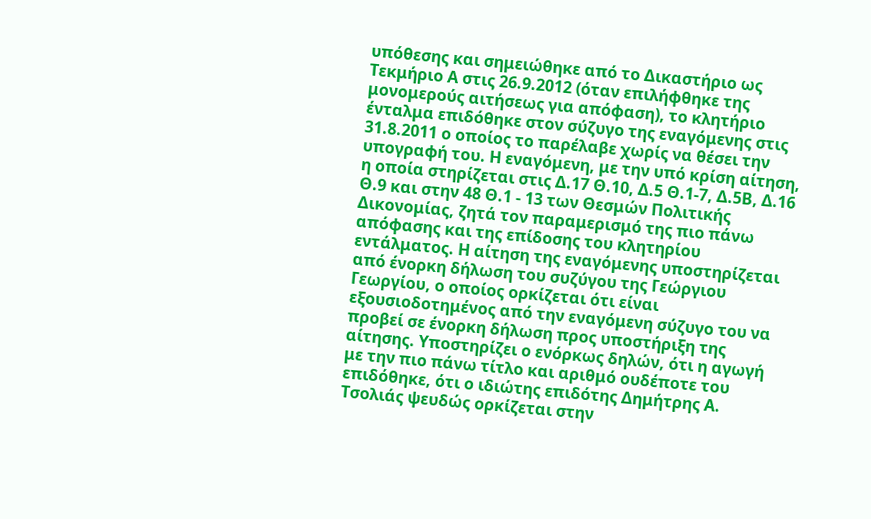υπόθεσης και σημειώθηκε από το Δικαστήριο ως Τεκμήριο Α στις 26.9.2012 (όταν επιλήφθηκε της μονομερούς αιτήσεως για απόφαση), το κλητήριο ένταλμα επιδόθηκε στον σύζυγο της εναγόμενης στις 31.8.2011 ο οποίος το παρέλαβε χωρίς να θέσει την υπογραφή του. Η εναγόμενη, με την υπό κρίση αίτηση, η οποία στηρίζεται στις Δ.17 Θ.10, Δ.5 Θ.1-7, Δ.5Β, Δ.16 Θ.9 και στην 48 Θ.1 - 13 των Θεσμών Πολιτικής Δικονομίας, ζητά τον παραμερισμό της πιο πάνω απόφασης και της επίδοσης του κλητηρίου εντάλματος. Η αίτηση της εναγόμενης υποστηρίζεται από ένορκη δήλωση του συζύγου της Γεώργιου Γεωργίου, ο οποίος ορκίζεται ότι είναι εξουσιοδοτημένος από την εναγόμενη σύζυγο του να προβεί σε ένορκη δήλωση προς υποστήριξη της αίτησης. Υποστηρίζει ο ενόρκως δηλών, ότι η αγωγή με την πιο πάνω τίτλο και αριθμό ουδέποτε του επιδόθηκε, ότι ο ιδιώτης επιδότης Δημήτρης Α. Τσολιάς ψευδώς ορκίζεται στην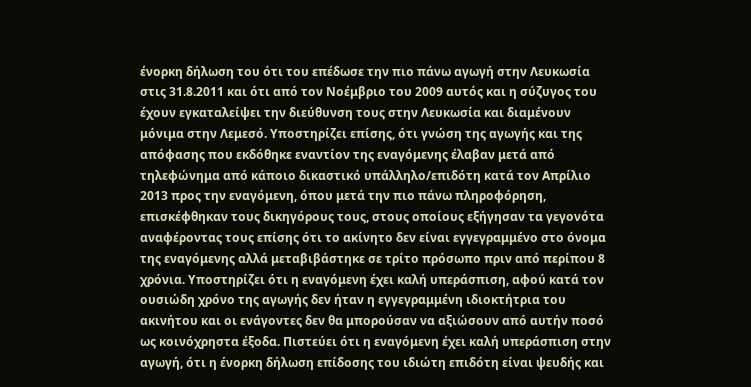ένορκη δήλωση του ότι του επέδωσε την πιο πάνω αγωγή στην Λευκωσία στις 31.8.2011 και ότι από τον Νοέμβριο του 2009 αυτός και η σύζυγος του έχουν εγκαταλείψει την διεύθυνση τους στην Λευκωσία και διαμένουν μόνιμα στην Λεμεσό. Υποστηρίζει επίσης, ότι γνώση της αγωγής και της απόφασης που εκδόθηκε εναντίον της εναγόμενης έλαβαν μετά από τηλεφώνημα από κάποιο δικαστικό υπάλληλο/επιδότη κατά τον Απρίλιο 2013 προς την εναγόμενη, όπου μετά την πιο πάνω πληροφόρηση, επισκέφθηκαν τους δικηγόρους τους, στους οποίους εξήγησαν τα γεγονότα αναφέροντας τους επίσης ότι το ακίνητο δεν είναι εγγεγραμμένο στο όνομα της εναγόμενης αλλά μεταβιβάστηκε σε τρίτο πρόσωπο πριν από περίπου 8 χρόνια. Υποστηρίζει ότι η εναγόμενη έχει καλή υπεράσπιση, αφού κατά τον ουσιώδη χρόνο της αγωγής δεν ήταν η εγγεγραμμένη ιδιοκτήτρια του ακινήτου και οι ενάγοντες δεν θα μπορούσαν να αξιώσουν από αυτήν ποσό ως κοινόχρηστα έξοδα. Πιστεύει ότι η εναγόμενη έχει καλή υπεράσπιση στην αγωγή, ότι η ένορκη δήλωση επίδοσης του ιδιώτη επιδότη είναι ψευδής και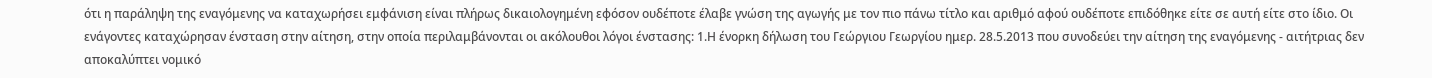ότι η παράληψη της εναγόμενης να καταχωρήσει εμφάνιση είναι πλήρως δικαιολογημένη εφόσον ουδέποτε έλαβε γνώση της αγωγής με τον πιο πάνω τίτλο και αριθμό αφού ουδέποτε επιδόθηκε είτε σε αυτή είτε στο ίδιο. Οι ενάγοντες καταχώρησαν ένσταση στην αίτηση, στην οποία περιλαμβάνονται οι ακόλουθοι λόγοι ένστασης: 1.Η ένορκη δήλωση του Γεώργιου Γεωργίου ημερ. 28.5.2013 που συνοδεύει την αίτηση της εναγόμενης - αιτήτριας δεν αποκαλύπτει νομικό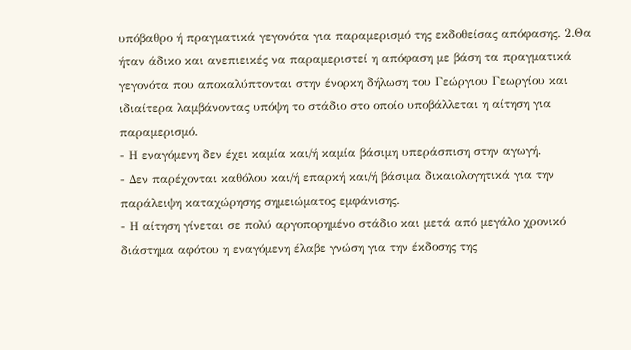υπόβαθρο ή πραγματικά γεγονότα για παραμερισμό της εκδοθείσας απόφασης. 2.Θα ήταν άδικο και ανεπιεικές να παραμεριστεί η απόφαση με βάση τα πραγματικά γεγονότα που αποκαλύπτονται στην ένορκη δήλωση του Γεώργιου Γεωργίου και ιδιαίτερα λαμβάνοντας υπόψη το στάδιο στο οποίο υποβάλλεται η αίτηση για παραμερισμό.
- Η εναγόμενη δεν έχει καμία και/ή καμία βάσιμη υπεράσπιση στην αγωγή.
- Δεν παρέχονται καθόλου και/ή επαρκή και/ή βάσιμα δικαιολογητικά για την παράλειψη καταχώρησης σημειώματος εμφάνισης.
- Η αίτηση γίνεται σε πολύ αργοπορημένο στάδιο και μετά από μεγάλο χρονικό διάστημα αφότου η εναγόμενη έλαβε γνώση για την έκδοσης της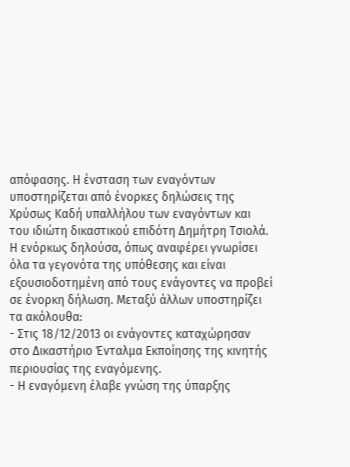απόφασης. Η ένσταση των εναγόντων υποστηρίζεται από ένορκες δηλώσεις της Χρύσως Καδή υπαλλήλου των εναγόντων και του ιδιώτη δικαστικού επιδότη Δημήτρη Τσιολά. Η ενόρκως δηλούσα, όπως αναφέρει γνωρίσει όλα τα γεγονότα της υπόθεσης και είναι εξουσιοδοτημένη από τους ενάγοντες να προβεί σε ένορκη δήλωση. Μεταξύ άλλων υποστηρίζει τα ακόλουθα:
- Στις 18/12/2013 οι ενάγοντες καταχώρησαν στο Δικαστήριο Ένταλμα Εκποίησης της κινητής περιουσίας της εναγόμενης.
- Η εναγόμενη έλαβε γνώση της ύπαρξης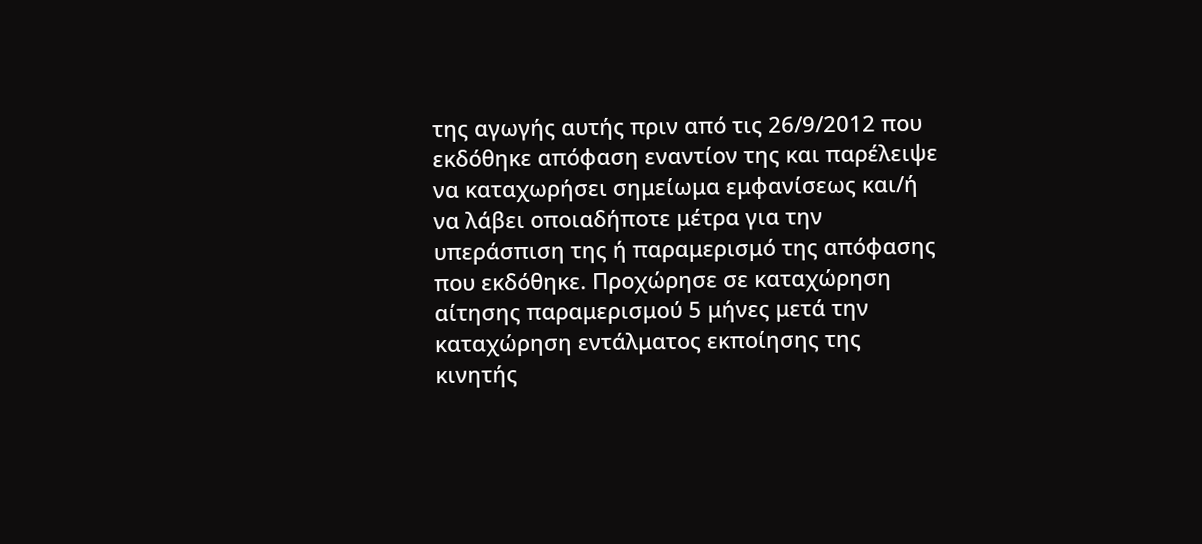της αγωγής αυτής πριν από τις 26/9/2012 που εκδόθηκε απόφαση εναντίον της και παρέλειψε να καταχωρήσει σημείωμα εμφανίσεως και/ή να λάβει οποιαδήποτε μέτρα για την υπεράσπιση της ή παραμερισμό της απόφασης που εκδόθηκε. Προχώρησε σε καταχώρηση αίτησης παραμερισμού 5 μήνες μετά την καταχώρηση εντάλματος εκποίησης της κινητής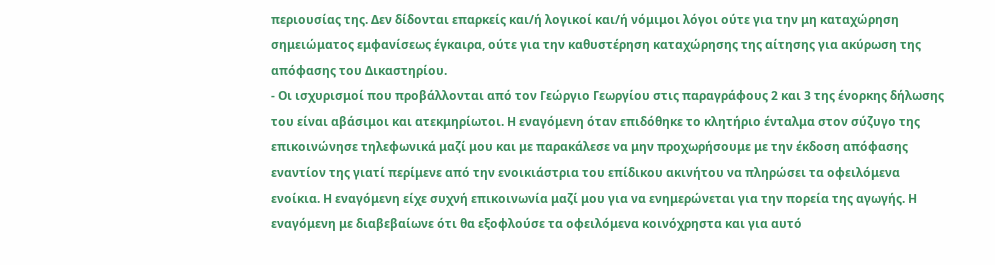περιουσίας της. Δεν δίδονται επαρκείς και/ή λογικοί και/ή νόμιμοι λόγοι ούτε για την μη καταχώρηση σημειώματος εμφανίσεως έγκαιρα, ούτε για την καθυστέρηση καταχώρησης της αίτησης για ακύρωση της απόφασης του Δικαστηρίου.
- Οι ισχυρισμοί που προβάλλονται από τον Γεώργιο Γεωργίου στις παραγράφους 2 και 3 της ένορκης δήλωσης του είναι αβάσιμοι και ατεκμηρίωτοι. Η εναγόμενη όταν επιδόθηκε το κλητήριο ένταλμα στον σύζυγο της επικοινώνησε τηλεφωνικά μαζί μου και με παρακάλεσε να μην προχωρήσουμε με την έκδοση απόφασης εναντίον της γιατί περίμενε από την ενοικιάστρια του επίδικου ακινήτου να πληρώσει τα οφειλόμενα ενοίκια. Η εναγόμενη είχε συχνή επικοινωνία μαζί μου για να ενημερώνεται για την πορεία της αγωγής. Η εναγόμενη με διαβεβαίωνε ότι θα εξοφλούσε τα οφειλόμενα κοινόχρηστα και για αυτό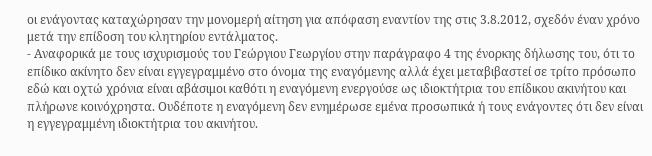οι ενάγοντας καταχώρησαν την μονομερή αίτηση για απόφαση εναντίον της στις 3.8.2012, σχεδόν έναν χρόνο μετά την επίδοση του κλητηρίου εντάλματος.
- Αναφορικά με τους ισχυρισμούς του Γεώργιου Γεωργίου στην παράγραφο 4 της ένορκης δήλωσης του, ότι το επίδικο ακίνητο δεν είναι εγγεγραμμένο στο όνομα της εναγόμενης αλλά έχει μεταβιβαστεί σε τρίτο πρόσωπο εδώ και οχτώ χρόνια είναι αβάσιμοι καθότι η εναγόμενη ενεργούσε ως ιδιοκτήτρια του επίδικου ακινήτου και πλήρωνε κοινόχρηστα. Ουδέποτε η εναγόμενη δεν ενημέρωσε εμένα προσωπικά ή τους ενάγοντες ότι δεν είναι η εγγεγραμμένη ιδιοκτήτρια του ακινήτου.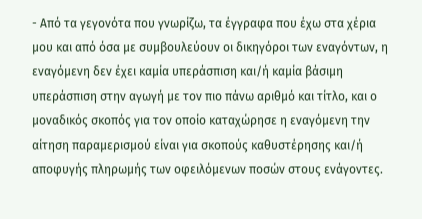- Από τα γεγονότα που γνωρίζω, τα έγγραφα που έχω στα χέρια μου και από όσα με συμβουλεύουν οι δικηγόροι των εναγόντων, η εναγόμενη δεν έχει καμία υπεράσπιση και/ή καμία βάσιμη υπεράσπιση στην αγωγή με τον πιο πάνω αριθμό και τίτλο, και ο μοναδικός σκοπός για τον οποίο καταχώρησε η εναγόμενη την αίτηση παραμερισμού είναι για σκοπούς καθυστέρησης και/ή αποφυγής πληρωμής των οφειλόμενων ποσών στους ενάγοντες.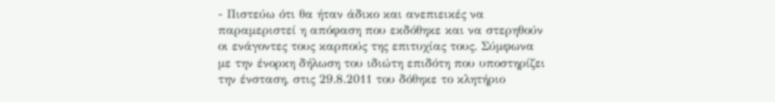- Πιστεύω ότι θα ήταν άδικο και ανεπιεικές να παραμεριστεί η απόφαση που εκδόθηκε και να στερηθούν οι ενάγοντες τους καρπούς της επιτυχίας τους. Σύμφωνα με την ένορκη δήλωση του ιδιώτη επιδότη που υποστηρίζει την ένσταση, στις 29.8.2011 του δόθηκε το κλητήριο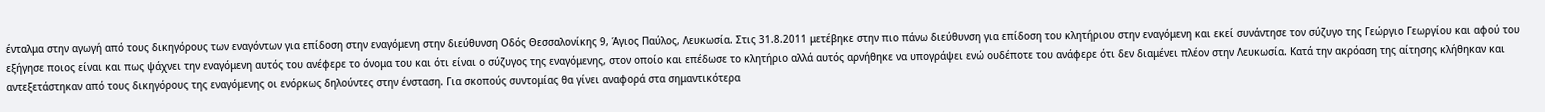ένταλμα στην αγωγή από τους δικηγόρους των εναγόντων για επίδοση στην εναγόμενη στην διεύθυνση Οδός Θεσσαλονίκης 9, Άγιος Παύλος, Λευκωσία. Στις 31.8.2011 μετέβηκε στην πιο πάνω διεύθυνση για επίδοση του κλητήριου στην εναγόμενη και εκεί συνάντησε τον σύζυγο της Γεώργιο Γεωργίου και αφού του εξήγησε ποιος είναι και πως ψάχνει την εναγόμενη αυτός του ανέφερε το όνομα του και ότι είναι ο σύζυγος της εναγόμενης, στον οποίo και επέδωσε το κλητήριο αλλά αυτός αρνήθηκε να υπογράψει ενώ ουδέποτε του ανάφερε ότι δεν διαμένει πλέον στην Λευκωσία. Κατά την ακρόαση της αίτησης κλήθηκαν και αντεξετάστηκαν από τους δικηγόρους της εναγόμενης οι ενόρκως δηλούντες στην ένσταση. Για σκοπούς συντομίας θα γίνει αναφορά στα σημαντικότερα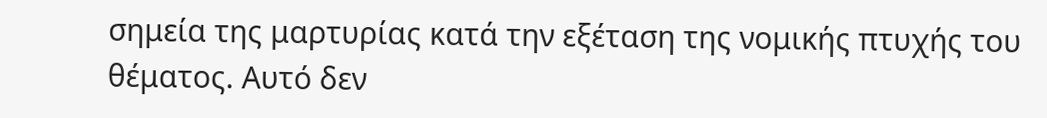σημεία της μαρτυρίας κατά την εξέταση της νομικής πτυχής του θέματος. Αυτό δεν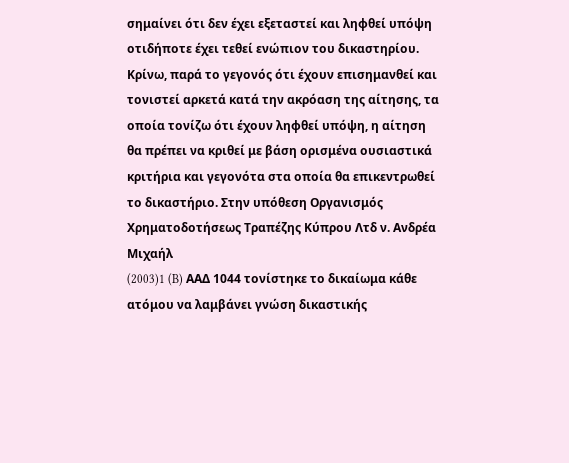σημαίνει ότι δεν έχει εξεταστεί και ληφθεί υπόψη οτιδήποτε έχει τεθεί ενώπιον του δικαστηρίου. Κρίνω, παρά το γεγονός ότι έχουν επισημανθεί και τονιστεί αρκετά κατά την ακρόαση της αίτησης, τα οποία τονίζω ότι έχουν ληφθεί υπόψη, η αίτηση θα πρέπει να κριθεί με βάση ορισμένα ουσιαστικά κριτήρια και γεγονότα στα οποία θα επικεντρωθεί το δικαστήριο. Στην υπόθεση Οργανισμός Χρηματοδοτήσεως Τραπέζης Κύπρου Λτδ ν. Ανδρέα Μιχαήλ
(2003)1 (B) ΑΑΔ 1044 τονίστηκε το δικαίωμα κάθε ατόμου να λαμβάνει γνώση δικαστικής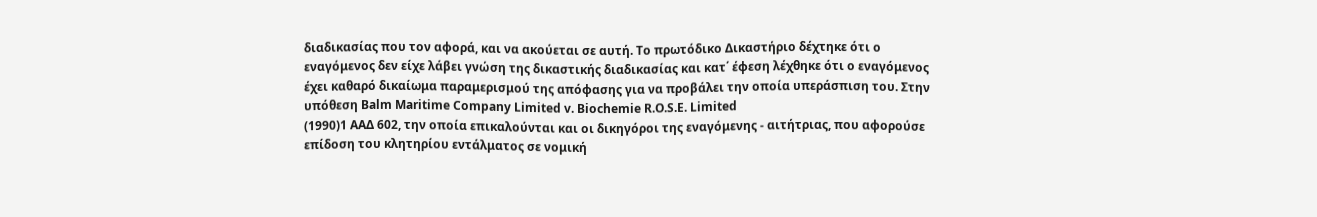διαδικασίας που τον αφορά, και να ακούεται σε αυτή. Το πρωτόδικο Δικαστήριο δέχτηκε ότι ο εναγόμενος δεν είχε λάβει γνώση της δικαστικής διαδικασίας και κατ΄ έφεση λέχθηκε ότι ο εναγόμενος έχει καθαρό δικαίωμα παραμερισμού της απόφασης για να προβάλει την οποία υπεράσπιση του. Στην υπόθεση Balm Maritime Company Limited v. Biochemie R.O.S.E. Limited
(1990)1 ΑΑΔ 602, την οποία επικαλούνται και οι δικηγόροι της εναγόμενης - αιτήτριας, που αφορούσε επίδοση του κλητηρίου εντάλματος σε νομική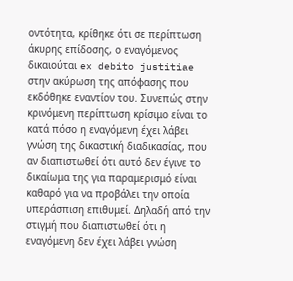οντότητα, κρίθηκε ότι σε περίπτωση άκυρης επίδοσης, ο εναγόμενος δικαιούται ex debito justitiae στην ακύρωση της απόφασης που εκδόθηκε εναντίον του. Συνεπώς στην κρινόμενη περίπτωση κρίσιμο είναι το κατά πόσο η εναγόμενη έχει λάβει γνώση της δικαστική διαδικασίας, που αν διαπιστωθεί ότι αυτό δεν έγινε το δικαίωμα της για παραμερισμό είναι καθαρό για να προβάλει την οποία υπεράσπιση επιθυμεί. Δηλαδή από την στιγμή που διαπιστωθεί ότι η εναγόμενη δεν έχει λάβει γνώση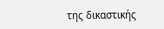της δικαστικής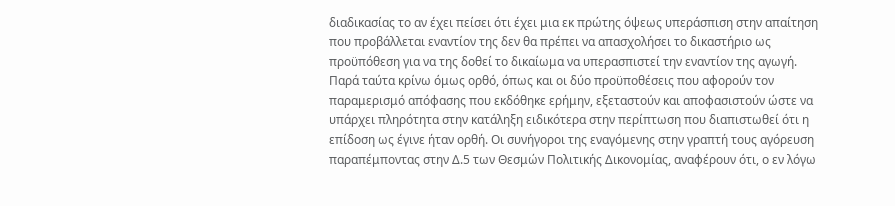διαδικασίας το αν έχει πείσει ότι έχει μια εκ πρώτης όψεως υπεράσπιση στην απαίτηση που προβάλλεται εναντίον της δεν θα πρέπει να απασχολήσει το δικαστήριο ως προϋπόθεση για να της δοθεί το δικαίωμα να υπερασπιστεί την εναντίον της αγωγή. Παρά ταύτα κρίνω όμως ορθό, όπως και οι δύο προϋποθέσεις που αφορούν τον παραμερισμό απόφασης που εκδόθηκε ερήμην, εξεταστούν και αποφασιστούν ώστε να υπάρχει πληρότητα στην κατάληξη ειδικότερα στην περίπτωση που διαπιστωθεί ότι η επίδοση ως έγινε ήταν ορθή. Οι συνήγοροι της εναγόμενης στην γραπτή τους αγόρευση παραπέμποντας στην Δ.5 των Θεσμών Πολιτικής Δικονομίας, αναφέρουν ότι, ο εν λόγω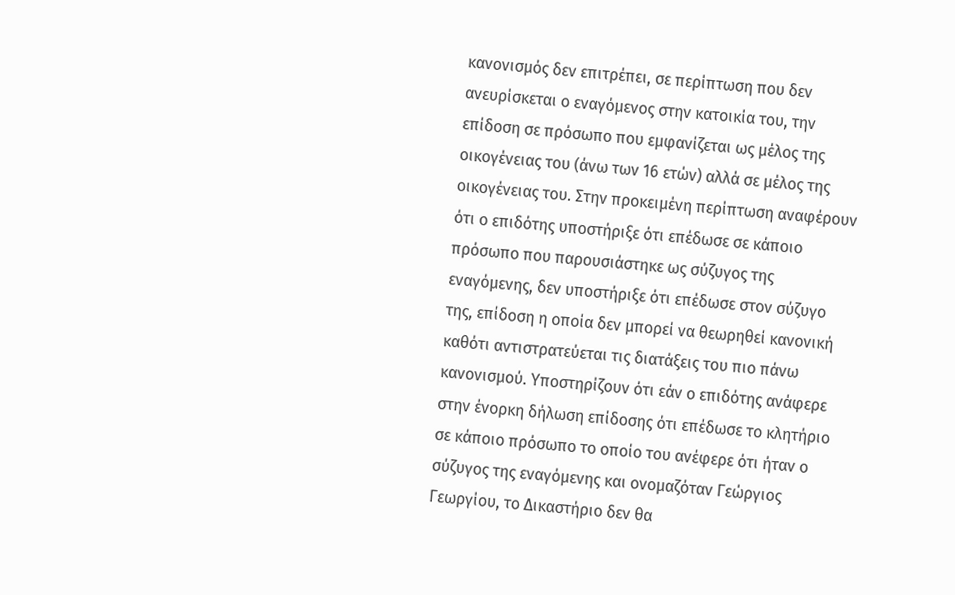κανονισμός δεν επιτρέπει, σε περίπτωση που δεν ανευρίσκεται ο εναγόμενος στην κατοικία του, την επίδοση σε πρόσωπο που εμφανίζεται ως μέλος της οικογένειας του (άνω των 16 ετών) αλλά σε μέλος της οικογένειας του. Στην προκειμένη περίπτωση αναφέρουν ότι ο επιδότης υποστήριξε ότι επέδωσε σε κάποιο πρόσωπο που παρουσιάστηκε ως σύζυγος της εναγόμενης, δεν υποστήριξε ότι επέδωσε στον σύζυγο της, επίδοση η οποία δεν μπορεί να θεωρηθεί κανονική καθότι αντιστρατεύεται τις διατάξεις του πιο πάνω κανονισμού. Υποστηρίζουν ότι εάν ο επιδότης ανάφερε στην ένορκη δήλωση επίδοσης ότι επέδωσε το κλητήριο σε κάποιο πρόσωπο το οποίο του ανέφερε ότι ήταν ο σύζυγος της εναγόμενης και ονομαζόταν Γεώργιος Γεωργίου, το Δικαστήριο δεν θα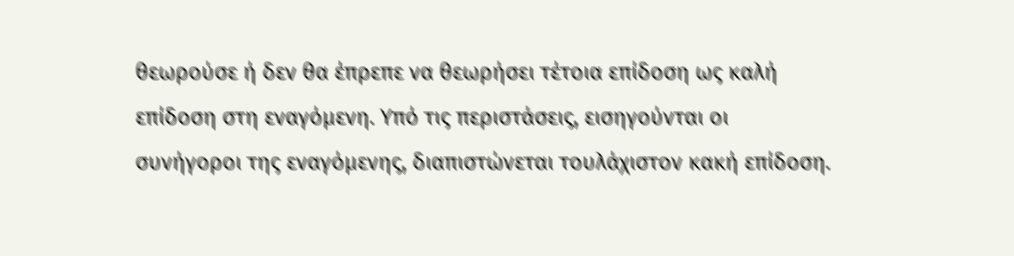θεωρούσε ή δεν θα έπρεπε να θεωρήσει τέτοια επίδοση ως καλή επίδοση στη εναγόμενη. Υπό τις περιστάσεις, εισηγούνται οι συνήγοροι της εναγόμενης, διαπιστώνεται τουλάχιστον κακή επίδοση.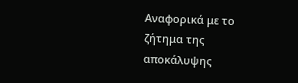Αναφορικά με το ζήτημα της αποκάλυψης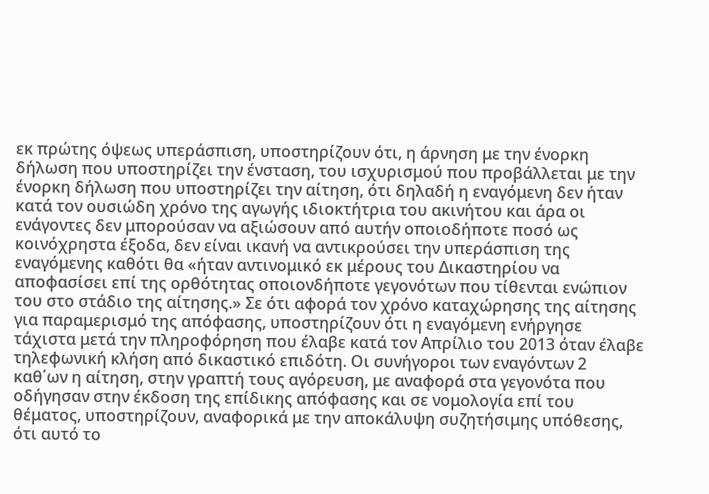εκ πρώτης όψεως υπεράσπιση, υποστηρίζουν ότι, η άρνηση με την ένορκη δήλωση που υποστηρίζει την ένσταση, του ισχυρισμού που προβάλλεται με την ένορκη δήλωση που υποστηρίζει την αίτηση, ότι δηλαδή η εναγόμενη δεν ήταν κατά τον ουσιώδη χρόνο της αγωγής ιδιοκτήτρια του ακινήτου και άρα οι ενάγοντες δεν μπορούσαν να αξιώσουν από αυτήν οποιοδήποτε ποσό ως κοινόχρηστα έξοδα, δεν είναι ικανή να αντικρούσει την υπεράσπιση της εναγόμενης καθότι θα «ήταν αντινομικό εκ μέρους του Δικαστηρίου να αποφασίσει επί της ορθότητας οποιονδήποτε γεγονότων που τίθενται ενώπιον του στο στάδιο της αίτησης.» Σε ότι αφορά τον χρόνο καταχώρησης της αίτησης για παραμερισμό της απόφασης, υποστηρίζουν ότι η εναγόμενη ενήργησε τάχιστα μετά την πληροφόρηση που έλαβε κατά τον Απρίλιο του 2013 όταν έλαβε τηλεφωνική κλήση από δικαστικό επιδότη. Οι συνήγοροι των εναγόντων 2 καθ΄ων η αίτηση, στην γραπτή τους αγόρευση, με αναφορά στα γεγονότα που οδήγησαν στην έκδοση της επίδικης απόφασης και σε νομολογία επί του θέματος, υποστηρίζουν, αναφορικά με την αποκάλυψη συζητήσιμης υπόθεσης, ότι αυτό το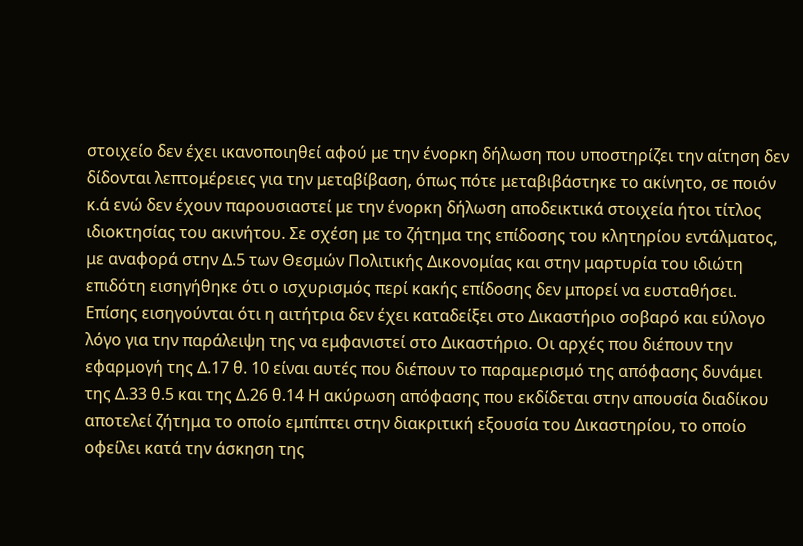στοιχείο δεν έχει ικανοποιηθεί αφού με την ένορκη δήλωση που υποστηρίζει την αίτηση δεν δίδονται λεπτομέρειες για την μεταβίβαση, όπως πότε μεταβιβάστηκε το ακίνητο, σε ποιόν κ.ά ενώ δεν έχουν παρουσιαστεί με την ένορκη δήλωση αποδεικτικά στοιχεία ήτοι τίτλος ιδιοκτησίας του ακινήτου. Σε σχέση με το ζήτημα της επίδοσης του κλητηρίου εντάλματος, με αναφορά στην Δ.5 των Θεσμών Πολιτικής Δικονομίας και στην μαρτυρία του ιδιώτη επιδότη εισηγήθηκε ότι ο ισχυρισμός περί κακής επίδοσης δεν μπορεί να ευσταθήσει. Επίσης εισηγούνται ότι η αιτήτρια δεν έχει καταδείξει στο Δικαστήριο σοβαρό και εύλογο λόγο για την παράλειψη της να εμφανιστεί στο Δικαστήριο. Οι αρχές που διέπουν την εφαρμογή της Δ.17 θ. 10 είναι αυτές που διέπουν το παραμερισμό της απόφασης δυνάμει της Δ.33 θ.5 και της Δ.26 θ.14 Η ακύρωση απόφασης που εκδίδεται στην απουσία διαδίκου αποτελεί ζήτημα το οποίο εμπίπτει στην διακριτική εξουσία του Δικαστηρίου, το οποίο οφείλει κατά την άσκηση της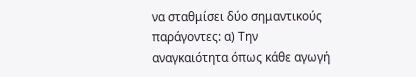να σταθμίσει δύο σημαντικούς παράγοντες: α) Την αναγκαιότητα όπως κάθε αγωγή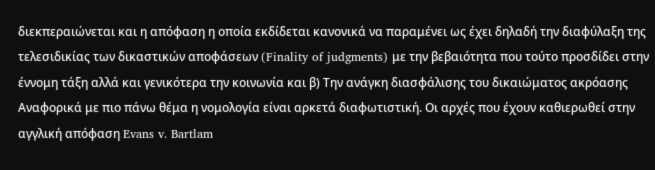διεκπεραιώνεται και η απόφαση η οποία εκδίδεται κανονικά να παραμένει ως έχει δηλαδή την διαφύλαξη της τελεσιδικίας των δικαστικών αποφάσεων (Finality of judgments) με την βεβαιότητα που τούτο προσδίδει στην έννομη τάξη αλλά και γενικότερα την κοινωνία και β) Την ανάγκη διασφάλισης του δικαιώματος ακρόασης Αναφορικά με πιο πάνω θέμα η νομολογία είναι αρκετά διαφωτιστική. Οι αρχές που έχουν καθιερωθεί στην αγγλική απόφαση Evans v. Bartlam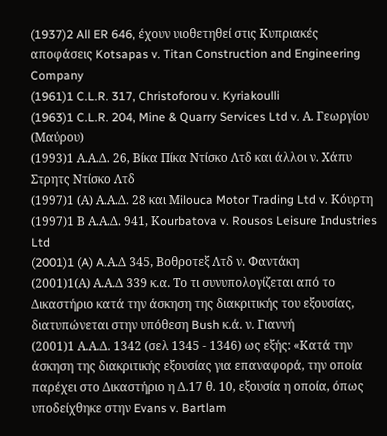(1937)2 All ER 646, έχουν υιοθετηθεί στις Κυπριακές αποφάσεις Kotsapas v. Titan Construction and Engineering Company
(1961)1 C.L.R. 317, Christoforou v. Kyriakoulli
(1963)1 C.L.R. 204, Mine & Quarry Services Ltd v. Α. Γεωργίου (Μαύρου)
(1993)1 Α.Α.Δ. 26, Βίκα Πίκα Ντίσκο Λτδ και άλλοι ν. Χάπυ Στρητς Ντίσκο Λτδ
(1997)1 (Α) Α.Α.Δ. 28 και Μilouca Motor Trading Ltd v. Κόυρτη
(1997)1 Β Α.Α.Δ. 941, Κourbatova v. Rousos Leisure Industries Ltd
(2001)1 (A) A.Α.Δ 345, Βοθροτεξ Λτδ ν. Φαντάκη
(2001)1(Α) Α.Α.Δ 339 κ.α. Το τι συνυπολογίζεται από το Δικαστήριο κατά την άσκηση της διακριτικής του εξουσίας, διατυπώνεται στην υπόθεση Bush κ.ά. ν. Γιαννή
(2001)1 Α.Α.Δ. 1342 (σελ 1345 - 1346) ως εξής: «Κατά την άσκηση της διακριτικής εξουσίας για επαναφορά, την οποία παρέχει στο Δικαστήριο η Δ.17 θ. 10, εξουσία η οποία, όπως υποδείχθηκε στην Evans v. Bartlam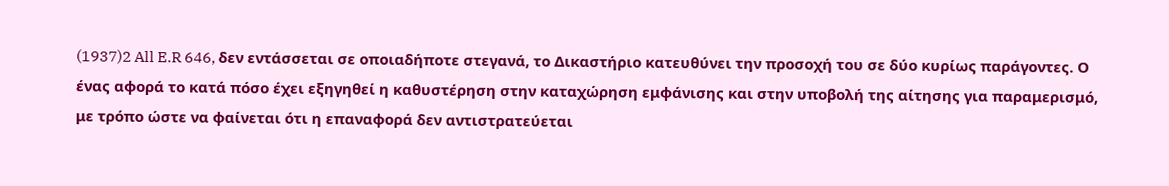(1937)2 All E.R 646, δεν εντάσσεται σε οποιαδήποτε στεγανά, το Δικαστήριο κατευθύνει την προσοχή του σε δύο κυρίως παράγοντες. Ο ένας αφορά το κατά πόσο έχει εξηγηθεί η καθυστέρηση στην καταχώρηση εμφάνισης και στην υποβολή της αίτησης για παραμερισμό, με τρόπο ώστε να φαίνεται ότι η επαναφορά δεν αντιστρατεύεται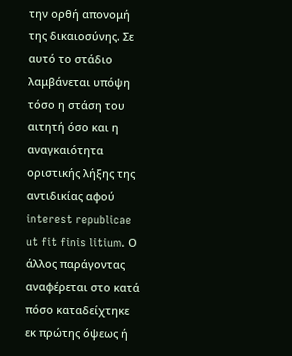την ορθή απονομή της δικαιοσύνης. Σε αυτό το στάδιο λαμβάνεται υπόψη τόσο η στάση του αιτητή όσο και η αναγκαιότητα οριστικής λήξης της αντιδικίας αφού interest republicae ut fit finis litium. Ο άλλος παράγοντας αναφέρεται στο κατά πόσο καταδείχτηκε εκ πρώτης όψεως ή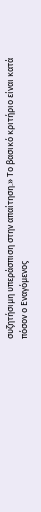συζητήσιμη υπεράσπιση στην απαίτηση.» Το βασικό κριτήριο είναι κατά πόσον ο Εναγόμενος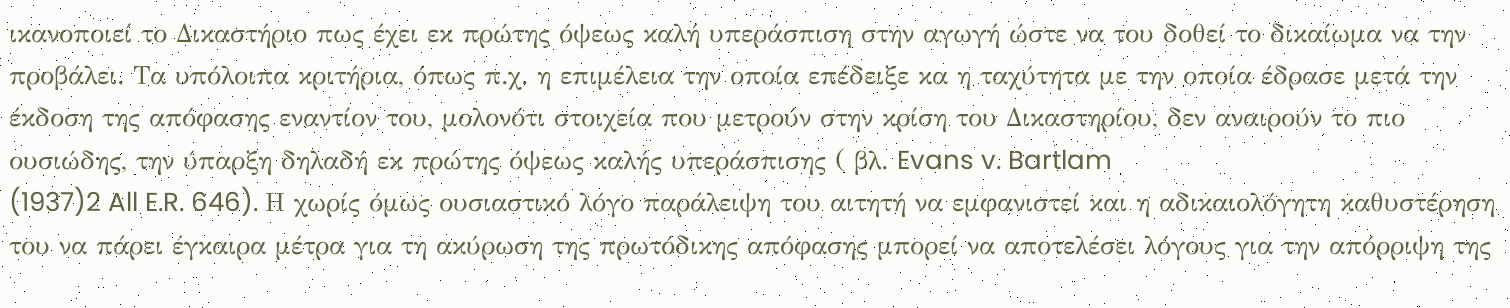ικανοποιεί το Δικαστήριο πως έχει εκ πρώτης όψεως καλή υπεράσπιση στην αγωγή ώστε να του δοθεί το δικαίωμα να την προβάλει. Τα υπόλοιπα κριτήρια, όπως π.χ. η επιμέλεια την οποία επέδειξε κα η ταχύτητα με την οποία έδρασε μετά την έκδοση της απόφασης εναντίον του, μολονότι στοιχεία που μετρούν στην κρίση του Δικαστηρίου, δεν αναιρούν το πιο ουσιώδης, την ύπαρξη δηλαδή εκ πρώτης όψεως καλής υπεράσπισης ( βλ. Evans v. Bartlam
(1937)2 All E.R. 646). Η χωρίς όμως ουσιαστικό λόγο παράλειψη του αιτητή να εμφανιστεί και η αδικαιολόγητη καθυστέρηση του να πάρει έγκαιρα μέτρα για τη ακύρωση της πρωτόδικης απόφασης μπορεί να αποτελέσει λόγους για την απόρριψη της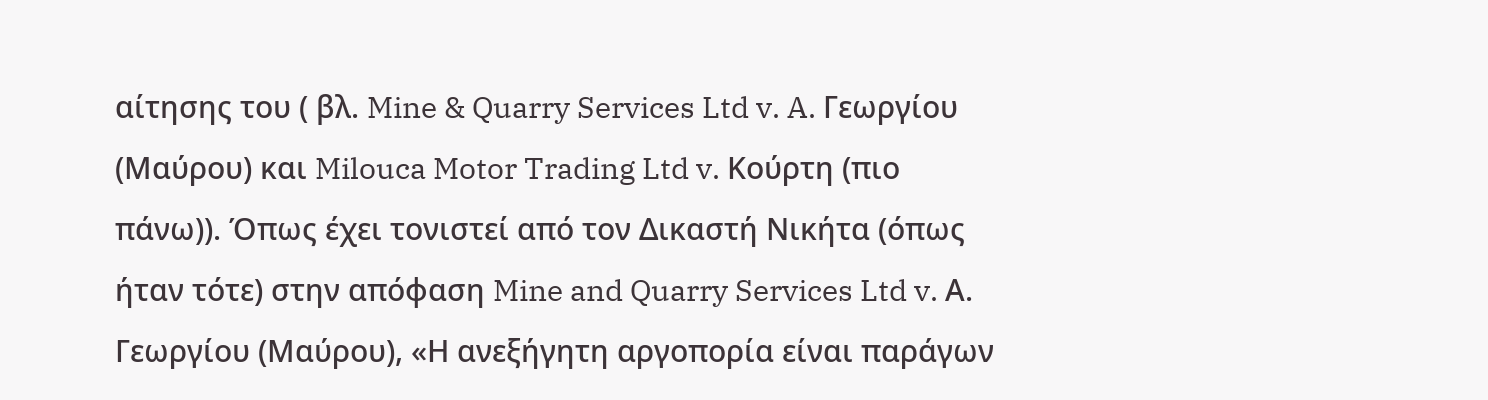αίτησης του ( βλ. Mine & Quarry Services Ltd v. A. Γεωργίου (Μαύρου) και Milouca Motor Trading Ltd v. Κούρτη (πιο πάνω)). Όπως έχει τονιστεί από τον Δικαστή Νικήτα (όπως ήταν τότε) στην απόφαση Mine and Quarry Services Ltd v. Α. Γεωργίου (Μαύρου), «Η ανεξήγητη αργοπορία είναι παράγων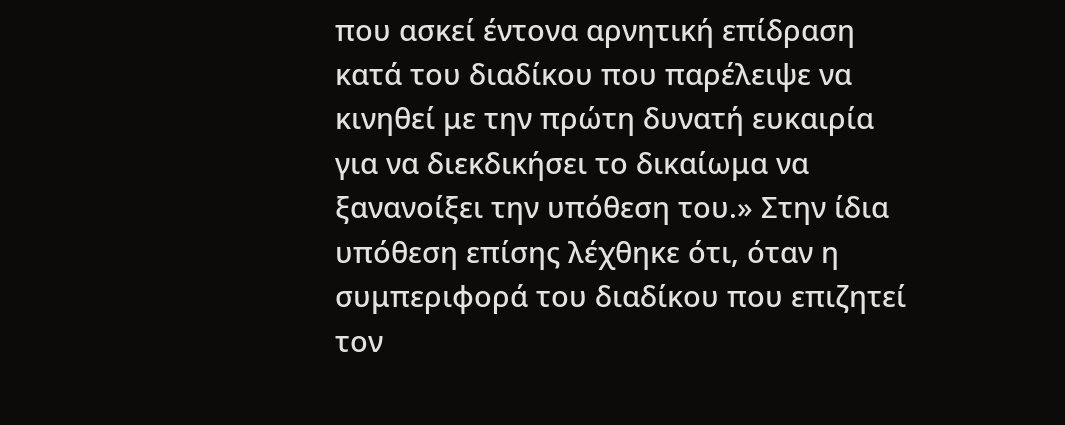που ασκεί έντονα αρνητική επίδραση κατά του διαδίκου που παρέλειψε να κινηθεί με την πρώτη δυνατή ευκαιρία για να διεκδικήσει το δικαίωμα να ξανανοίξει την υπόθεση του.» Στην ίδια υπόθεση επίσης λέχθηκε ότι, όταν η συμπεριφορά του διαδίκου που επιζητεί τον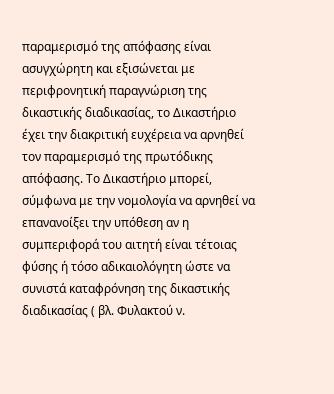παραμερισμό της απόφασης είναι ασυγχώρητη και εξισώνεται με περιφρονητική παραγνώριση της δικαστικής διαδικασίας, το Δικαστήριο έχει την διακριτική ευχέρεια να αρνηθεί τον παραμερισμό της πρωτόδικης απόφασης. Το Δικαστήριο μπορεί, σύμφωνα με την νομολογία να αρνηθεί να επανανοίξει την υπόθεση αν η συμπεριφορά του αιτητή είναι τέτοιας φύσης ή τόσο αδικαιολόγητη ώστε να συνιστά καταφρόνηση της δικαστικής διαδικασίας ( βλ. Φυλακτού ν.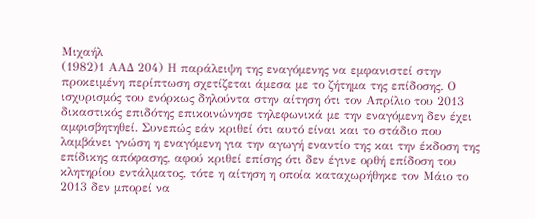Μιχαήλ
(1982)1 ΑΑΔ 204) Η παράλειψη της εναγόμενης να εμφανιστεί στην προκειμένη περίπτωση σχετίζεται άμεσα με το ζήτημα της επίδοσης. Ο ισχυρισμός του ενόρκως δηλούντα στην αίτηση ότι τον Απρίλιο του 2013 δικαστικός επιδότης επικοινώνησε τηλεφωνικά με την εναγόμενη δεν έχει αμφισβητηθεί. Συνεπώς εάν κριθεί ότι αυτό είναι και το στάδιο που λαμβάνει γνώση η εναγόμενη για την αγωγή εναντίο της και την έκδοση της επίδικης απόφασης, αφού κριθεί επίσης ότι δεν έγινε ορθή επίδοση του κλητηρίου εντάλματος, τότε η αίτηση η οποία καταχωρήθηκε τον Μάιο το 2013 δεν μπορεί να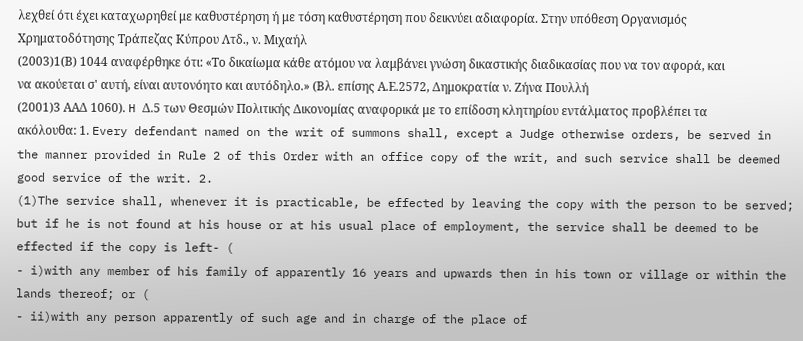λεχθεί ότι έχει καταχωρηθεί με καθυστέρηση ή με τόση καθυστέρηση που δεικνύει αδιαφορία. Στην υπόθεση Οργανισμός Χρηματοδότησης Τράπεζας Κύπρου Λτδ., ν. Μιχαήλ
(2003)1(Β) 1044 αναφέρθηκε ότι: «Το δικαίωμα κάθε ατόμου να λαμβάνει γνώση δικαστικής διαδικασίας που να τον αφορά, και να ακούεται σ' αυτή, είναι αυτονόητο και αυτόδηλο.» (Βλ. επίσης Α.Ε.2572, Δημοκρατία ν. Ζήνα Πουλλή
(2001)3 ΑΑΔ 1060). H Δ.5 των Θεσμών Πολιτικής Δικονομίας αναφορικά με το επίδοση κλητηρίου εντάλματος προβλέπει τα ακόλουθα: 1. Every defendant named on the writ of summons shall, except a Judge otherwise orders, be served in the manner provided in Rule 2 of this Order with an office copy of the writ, and such service shall be deemed good service of the writ. 2.
(1)The service shall, whenever it is practicable, be effected by leaving the copy with the person to be served; but if he is not found at his house or at his usual place of employment, the service shall be deemed to be effected if the copy is left- (
- i)with any member of his family of apparently 16 years and upwards then in his town or village or within the lands thereof; or (
- ii)with any person apparently of such age and in charge of the place of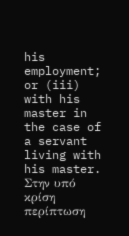his employment; or (iii) with his master in the case of a servant living with his master. Στην υπό κρίση περίπτωση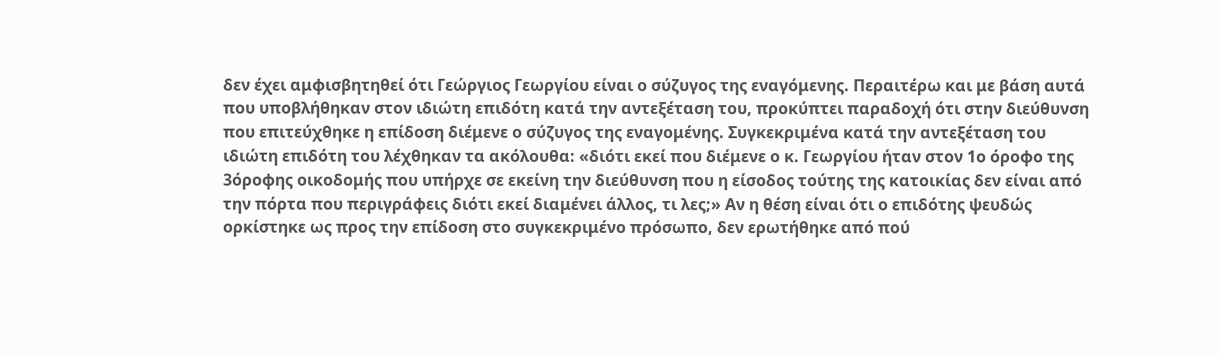δεν έχει αμφισβητηθεί ότι Γεώργιος Γεωργίου είναι ο σύζυγος της εναγόμενης. Περαιτέρω και με βάση αυτά που υποβλήθηκαν στον ιδιώτη επιδότη κατά την αντεξέταση του, προκύπτει παραδοχή ότι στην διεύθυνση που επιτεύχθηκε η επίδοση διέμενε ο σύζυγος της εναγομένης. Συγκεκριμένα κατά την αντεξέταση του ιδιώτη επιδότη του λέχθηκαν τα ακόλουθα: «διότι εκεί που διέμενε ο κ. Γεωργίου ήταν στον 1ο όροφο της 3όροφης οικοδομής που υπήρχε σε εκείνη την διεύθυνση που η είσοδος τούτης της κατοικίας δεν είναι από την πόρτα που περιγράφεις διότι εκεί διαμένει άλλος, τι λες;» Αν η θέση είναι ότι ο επιδότης ψευδώς ορκίστηκε ως προς την επίδοση στο συγκεκριμένο πρόσωπο, δεν ερωτήθηκε από πού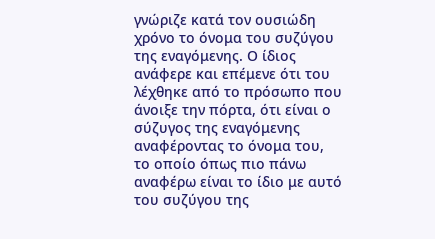γνώριζε κατά τον ουσιώδη χρόνο το όνομα του συζύγου της εναγόμενης. Ο ίδιος ανάφερε και επέμενε ότι του λέχθηκε από το πρόσωπο που άνοιξε την πόρτα, ότι είναι ο σύζυγος της εναγόμενης αναφέροντας το όνομα του, το οποίο όπως πιο πάνω αναφέρω είναι το ίδιο με αυτό του συζύγου της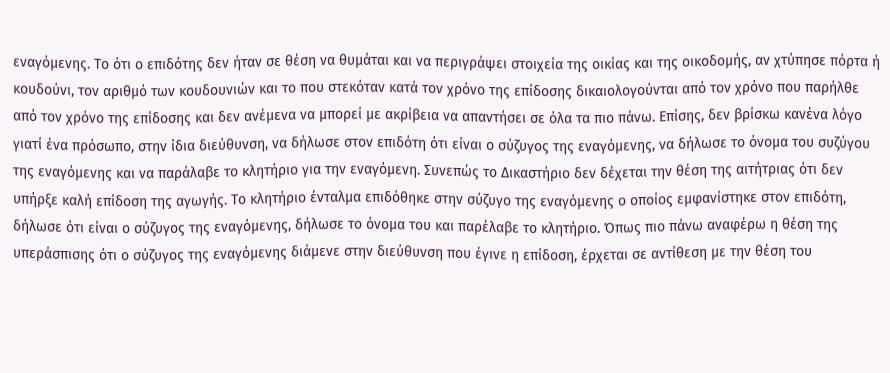εναγόμενης. Το ότι ο επιδότης δεν ήταν σε θέση να θυμάται και να περιγράψει στοιχεία της οικίας και της οικοδομής, αν χτύπησε πόρτα ή κουδούνι, τον αριθμό των κουδουνιών και το που στεκόταν κατά τον χρόνο της επίδοσης δικαιολογούνται από τον χρόνο που παρήλθε από τον χρόνο της επίδοσης και δεν ανέμενα να μπορεί με ακρίβεια να απαντήσει σε όλα τα πιο πάνω. Επίσης, δεν βρίσκω κανένα λόγο γιατί ένα πρόσωπο, στην ίδια διεύθυνση, να δήλωσε στον επιδότη ότι είναι ο σύζυγος της εναγόμενης, να δήλωσε το όνομα του συζύγου της εναγόμενης και να παράλαβε το κλητήριο για την εναγόμενη. Συνεπώς το Δικαστήριο δεν δέχεται την θέση της αιτήτριας ότι δεν υπήρξε καλή επίδοση της αγωγής. Το κλητήριο ένταλμα επιδόθηκε στην σύζυγο της εναγόμενης ο οποίος εμφανίστηκε στον επιδότη, δήλωσε ότι είναι ο σύζυγος της εναγόμενης, δήλωσε το όνομα του και παρέλαβε το κλητήριο. Όπως πιο πάνω αναφέρω η θέση της υπεράσπισης ότι ο σύζυγος της εναγόμενης διάμενε στην διεύθυνση που έγινε η επίδοση, έρχεται σε αντίθεση με την θέση του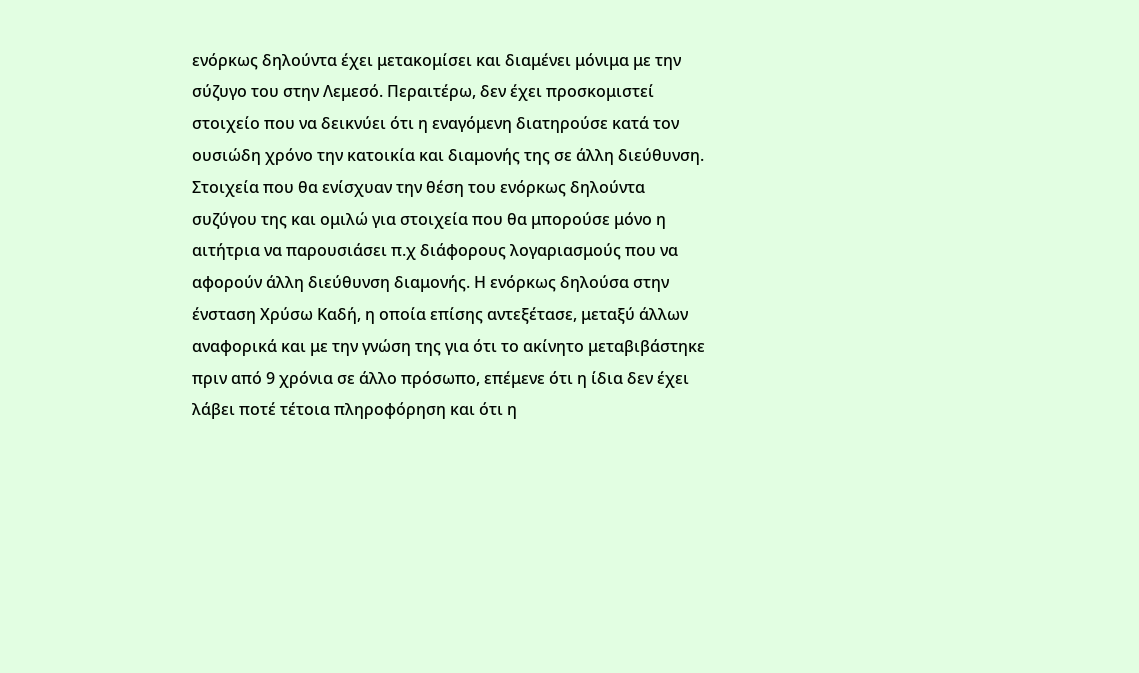ενόρκως δηλούντα έχει μετακομίσει και διαμένει μόνιμα με την σύζυγο του στην Λεμεσό. Περαιτέρω, δεν έχει προσκομιστεί στοιχείο που να δεικνύει ότι η εναγόμενη διατηρούσε κατά τον ουσιώδη χρόνο την κατοικία και διαμονής της σε άλλη διεύθυνση. Στοιχεία που θα ενίσχυαν την θέση του ενόρκως δηλούντα συζύγου της και ομιλώ για στοιχεία που θα μπορούσε μόνο η αιτήτρια να παρουσιάσει π.χ διάφορους λογαριασμούς που να αφορούν άλλη διεύθυνση διαμονής. Η ενόρκως δηλούσα στην ένσταση Χρύσω Καδή, η οποία επίσης αντεξέτασε, μεταξύ άλλων αναφορικά και με την γνώση της για ότι το ακίνητο μεταβιβάστηκε πριν από 9 χρόνια σε άλλο πρόσωπο, επέμενε ότι η ίδια δεν έχει λάβει ποτέ τέτοια πληροφόρηση και ότι η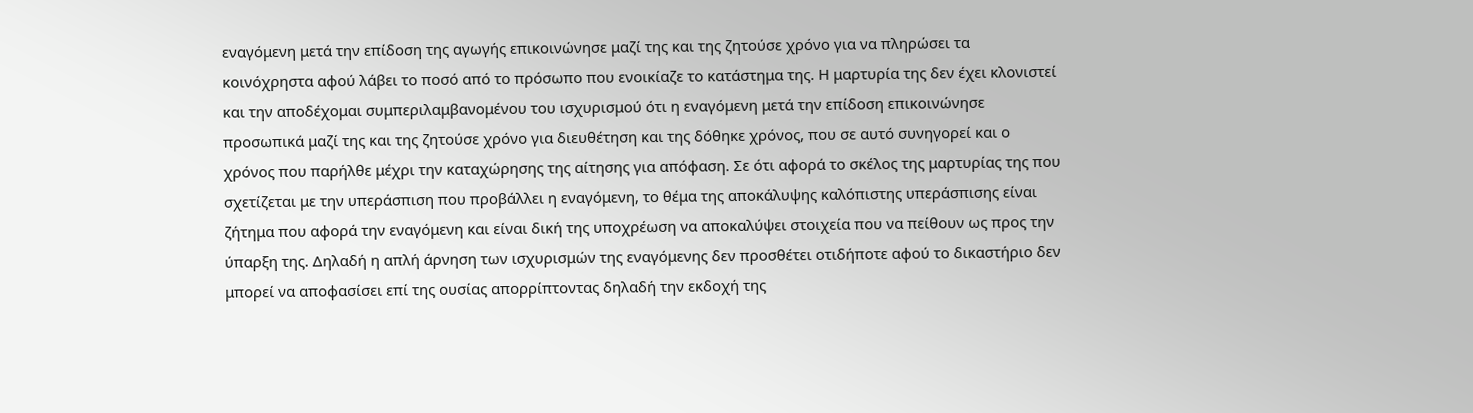εναγόμενη μετά την επίδοση της αγωγής επικοινώνησε μαζί της και της ζητούσε χρόνο για να πληρώσει τα κοινόχρηστα αφού λάβει το ποσό από το πρόσωπο που ενοικίαζε το κατάστημα της. Η μαρτυρία της δεν έχει κλονιστεί και την αποδέχομαι συμπεριλαμβανομένου του ισχυρισμού ότι η εναγόμενη μετά την επίδοση επικοινώνησε προσωπικά μαζί της και της ζητούσε χρόνο για διευθέτηση και της δόθηκε χρόνος, που σε αυτό συνηγορεί και ο χρόνος που παρήλθε μέχρι την καταχώρησης της αίτησης για απόφαση. Σε ότι αφορά το σκέλος της μαρτυρίας της που σχετίζεται με την υπεράσπιση που προβάλλει η εναγόμενη, το θέμα της αποκάλυψης καλόπιστης υπεράσπισης είναι ζήτημα που αφορά την εναγόμενη και είναι δική της υποχρέωση να αποκαλύψει στοιχεία που να πείθουν ως προς την ύπαρξη της. Δηλαδή η απλή άρνηση των ισχυρισμών της εναγόμενης δεν προσθέτει οτιδήποτε αφού το δικαστήριο δεν μπορεί να αποφασίσει επί της ουσίας απορρίπτοντας δηλαδή την εκδοχή της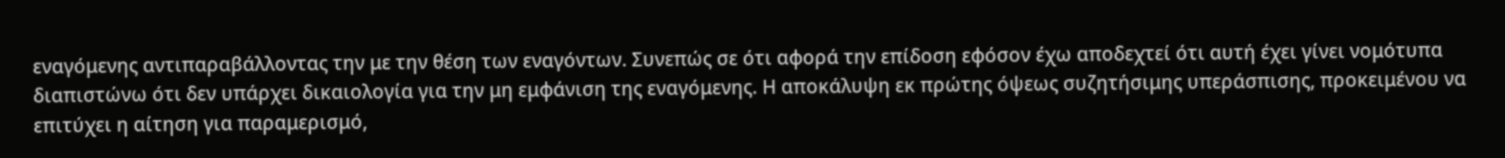εναγόμενης αντιπαραβάλλοντας την με την θέση των εναγόντων. Συνεπώς σε ότι αφορά την επίδοση εφόσον έχω αποδεχτεί ότι αυτή έχει γίνει νομότυπα διαπιστώνω ότι δεν υπάρχει δικαιολογία για την μη εμφάνιση της εναγόμενης. Η αποκάλυψη εκ πρώτης όψεως συζητήσιμης υπεράσπισης, προκειμένου να επιτύχει η αίτηση για παραμερισμό,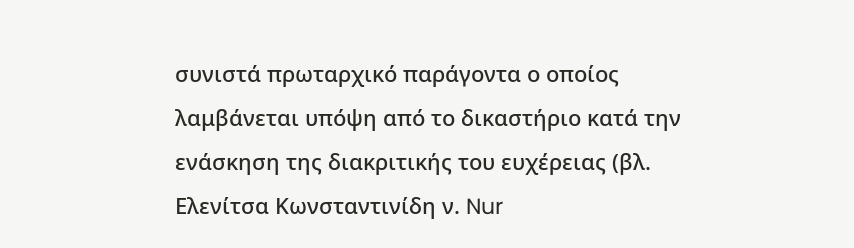συνιστά πρωταρχικό παράγοντα ο οποίος λαμβάνεται υπόψη από το δικαστήριο κατά την ενάσκηση της διακριτικής του ευχέρειας (βλ. Ελενίτσα Κωνσταντινίδη ν. Nur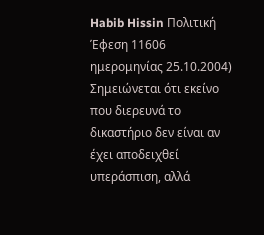Habib Hissin Πολιτική Έφεση 11606 ημερομηνίας 25.10.2004) Σημειώνεται ότι εκείνο που διερευνά το δικαστήριο δεν είναι αν έχει αποδειχθεί υπεράσπιση, αλλά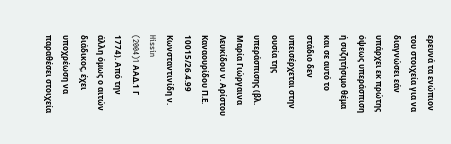ερευνά τα ενώπιον του στοιχεία για να διαγνώσει εάν υπάρχει εκ πρώτης όψεως υπεράσπιση ή συζητήσιμο θέμα και σε αυτό το στάδιο δεν υπεισέρχεται στην ουσία της υπεράσπισης (βλ. Μαρία Γιώργαινα Λευκίδου ν. Αρίστου Καναουρίδου Π.Ε. 10015/26.4.99 Κωνσταντινίδη ν. Hissin
(2004)1 AAΔ.1 Γ 1774). Από την άλλη όμως ο αιτών διάδικος, έχει υποχρέωση να παραθέσει στοιχεία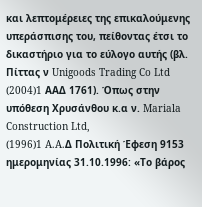και λεπτομέρειες της επικαλούμενης υπεράσπισης του, πείθοντας έτσι το δικαστήριο για το εύλογο αυτής (βλ. Πίττας ν Unigoods Trading Co Ltd
(2004)1 AAΔ 1761). Όπως στην υπόθεση Χρυσάνθου κ.α ν. Mariala Construction Ltd,
(1996)1 A.A.Δ Πολιτική Έφεση 9153 ημερομηνίας 31.10.1996: «Το βάρος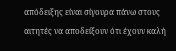απόδειξης είναι σίγουρα πάνω στους αιτητές να αποδείξουν ότι έχουν καλή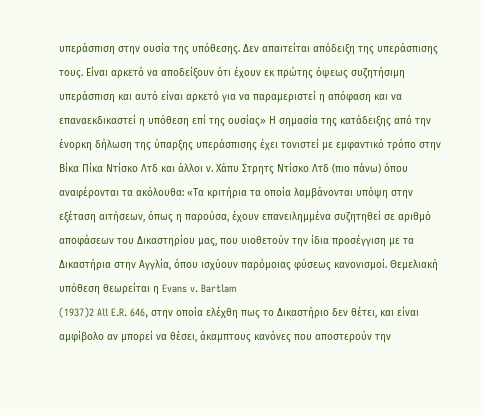υπεράσπιση στην ουσία της υπόθεσης. Δεν απαιτείται απόδειξη της υπεράσπισης τους. Είναι αρκετό να αποδείξουν ότι έχουν εκ πρώτης όψεως συζητήσιμη υπεράσπιση και αυτό είναι αρκετό για να παραμεριστεί η απόφαση και να επαναεκδικαστεί η υπόθεση επί της ουσίας» Η σημασία της κατάδειξης από την ένορκη δήλωση της ύπαρξης υπεράσπισης έχει τονιστεί με εμφαντικό τρόπο στην Βίκα Πίκα Ντίσκο Λτδ και άλλοι ν. Χάπυ Στρητς Ντίσκο Λτδ (πιο πάνω) όπου αναφέρονται τα ακόλουθα: «Τα κριτήρια τα οποία λαμβάνονται υπόψη στην εξέταση αιτήσεων, όπως η παρούσα, έχουν επανειλημμένα συζητηθεί σε αριθμό αποφάσεων του Δικαστηρίου μας, που υιοθετούν την ίδια προσέγγιση με τα Δικαστήρια στην Αγγλία, όπου ισχύουν παρόμοιας φύσεως κανονισμοί. Θεμελιακή υπόθεση θεωρείται η Evans v. Bartlam
(1937)2 All E.R. 646, στην οποία ελέχθη πως το Δικαστήριο δεν θέτει, και είναι αμφίβολο αν μπορεί να θέσει, άκαμπτους κανόνες που αποστερούν την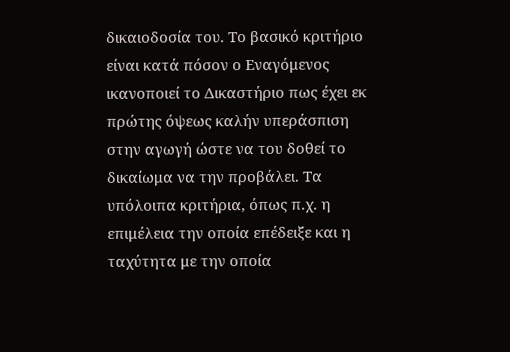δικαιοδοσία του. Το βασικό κριτήριο είναι κατά πόσον ο Εναγόμενος ικανοποιεί το Δικαστήριο πως έχει εκ πρώτης όψεως καλήν υπεράσπιση στην αγωγή ώστε να του δοθεί το δικαίωμα να την προβάλει. Τα υπόλοιπα κριτήρια, όπως π.χ. η επιμέλεια την οποία επέδειξε και η ταχύτητα με την οποία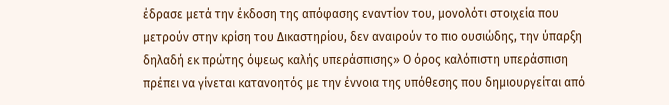έδρασε μετά την έκδοση της απόφασης εναντίον του, μονολότι στοιχεία που μετρούν στην κρίση του Δικαστηρίου, δεν αναιρούν το πιο ουσιώδης, την ύπαρξη δηλαδή εκ πρώτης όψεως καλής υπεράσπισης» Ο όρος καλόπιστη υπεράσπιση πρέπει να γίνεται κατανοητός με την έννοια της υπόθεσης που δημιουργείται από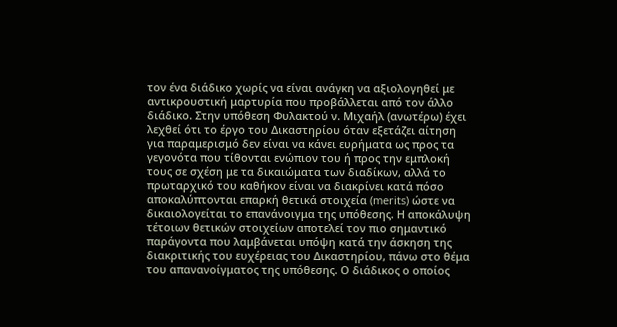τον ένα διάδικο χωρίς να είναι ανάγκη να αξιολογηθεί με αντικρουστική μαρτυρία που προβάλλεται από τον άλλο διάδικο. Στην υπόθεση Φυλακτού ν. Μιχαήλ (ανωτέρω) έχει λεχθεί ότι το έργο του Δικαστηρίου όταν εξετάζει αίτηση για παραμερισμό δεν είναι να κάνει ευρήματα ως προς τα γεγονότα που τίθονται ενώπιον του ή προς την εμπλοκή τους σε σχέση με τα δικαιώματα των διαδίκων, αλλά το πρωταρχικό του καθήκον είναι να διακρίνει κατά πόσο αποκαλύπτονται επαρκή θετικά στοιχεία (merits) ώστε να δικαιολογείται το επανάνοιγμα της υπόθεσης. Η αποκάλυψη τέτοιων θετικών στοιχείων αποτελεί τον πιο σημαντικό παράγοντα που λαμβάνεται υπόψη κατά την άσκηση της διακριτικής του ευχέρειας του Δικαστηρίου, πάνω στο θέμα του απανανοίγματος της υπόθεσης. Ο διάδικος ο οποίος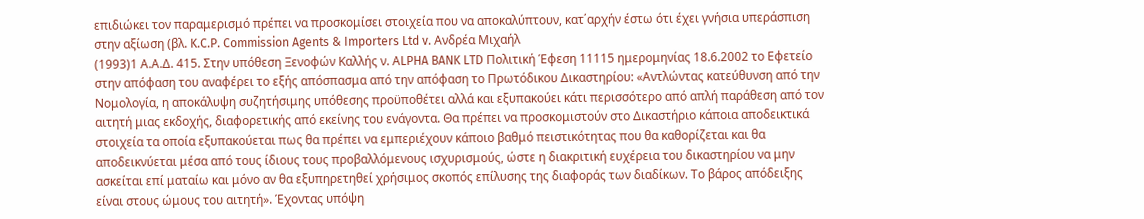επιδιώκει τον παραμερισμό πρέπει να προσκομίσει στοιχεία που να αποκαλύπτουν, κατ΄αρχήν έστω ότι έχει γνήσια υπεράσπιση στην αξίωση (βλ. K.C.P. Commission Agents & Importers Ltd v. Ανδρέα Μιχαήλ
(1993)1 Α.Α.Δ. 415. Στην υπόθεση Ξενοφών Καλλής ν. ΑLPHA BANK LTD Πολιτική Έφεση 11115 ημερομηνίας 18.6.2002 το Εφετείο στην απόφαση του αναφέρει το εξής απόσπασμα από την απόφαση το Πρωτόδικου Δικαστηρίου: «Αντλώντας κατεύθυνση από την Νομολογία, η αποκάλυψη συζητήσιμης υπόθεσης προϋποθέτει αλλά και εξυπακούει κάτι περισσότερο από απλή παράθεση από τον αιτητή μιας εκδοχής, διαφορετικής από εκείνης του ενάγοντα. Θα πρέπει να προσκομιστούν στο Δικαστήριο κάποια αποδεικτικά στοιχεία τα οποία εξυπακούεται πως θα πρέπει να εμπεριέχουν κάποιο βαθμό πειστικότητας που θα καθορίζεται και θα αποδεικνύεται μέσα από τους ίδιους τους προβαλλόμενους ισχυρισμούς, ώστε η διακριτική ευχέρεια του δικαστηρίου να μην ασκείται επί ματαίω και μόνο αν θα εξυπηρετηθεί χρήσιμος σκοπός επίλυσης της διαφοράς των διαδίκων. Το βάρος απόδειξης είναι στους ώμους του αιτητή». Έχοντας υπόψη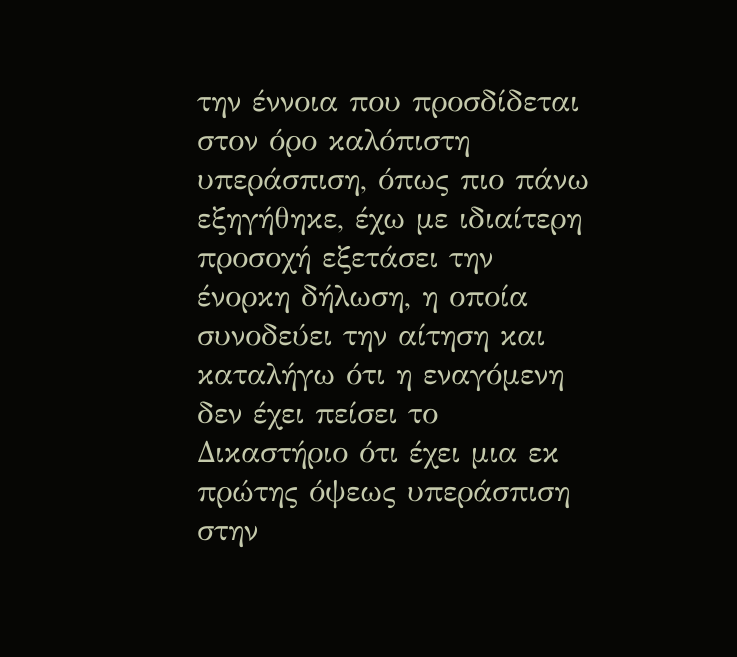την έννοια που προσδίδεται στον όρο καλόπιστη υπεράσπιση, όπως πιο πάνω εξηγήθηκε, έχω με ιδιαίτερη προσοχή εξετάσει την ένορκη δήλωση, η οποία συνοδεύει την αίτηση και καταλήγω ότι η εναγόμενη δεν έχει πείσει το Δικαστήριο ότι έχει μια εκ πρώτης όψεως υπεράσπιση στην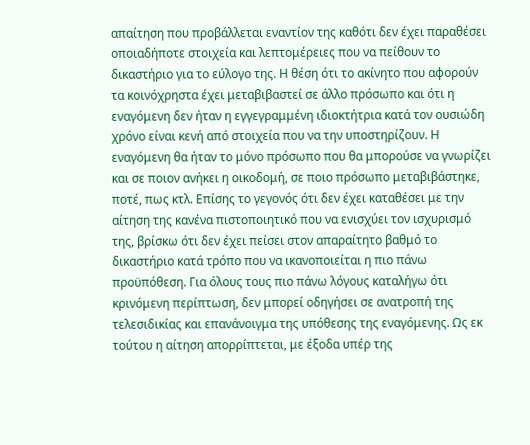απαίτηση που προβάλλεται εναντίον της καθότι δεν έχει παραθέσει οποιαδήποτε στοιχεία και λεπτομέρειες που να πείθουν το δικαστήριο για το εύλογο της. Η θέση ότι το ακίνητο που αφορούν τα κοινόχρηστα έχει μεταβιβαστεί σε άλλο πρόσωπο και ότι η εναγόμενη δεν ήταν η εγγεγραμμένη ιδιοκτήτρια κατά τον ουσιώδη χρόνο είναι κενή από στοιχεία που να την υποστηρίζουν. Η εναγόμενη θα ήταν το μόνο πρόσωπο που θα μπορούσε να γνωρίζει και σε ποιον ανήκει η οικοδομή, σε ποιο πρόσωπο μεταβιβάστηκε, ποτέ, πως κτλ. Επίσης το γεγονός ότι δεν έχει καταθέσει με την αίτηση της κανένα πιστοποιητικό που να ενισχύει τον ισχυρισμό της, βρίσκω ότι δεν έχει πείσει στον απαραίτητο βαθμό το δικαστήριο κατά τρόπο που να ικανοποιείται η πιο πάνω προϋπόθεση. Για όλους τους πιο πάνω λόγους καταλήγω ότι κρινόμενη περίπτωση, δεν μπορεί οδηγήσει σε ανατροπή της τελεσιδικίας και επανάνοιγμα της υπόθεσης της εναγόμενης. Ως εκ τούτου η αίτηση απορρίπτεται, με έξοδα υπέρ της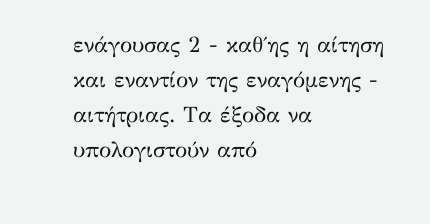ενάγουσας 2 - καθ΄ης η αίτηση και εναντίον της εναγόμενης - αιτήτριας. Τα έξοδα να υπολογιστούν από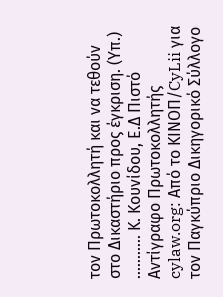τον Πρωτοκολλητή και να τεθούν στο Δικαστήριο προς έγκριση. (Υπ.) ........... Κ. Κουνίδου, Ε.Δ Πιστό Αντίγραφο Πρωτοκολλητής cylaw.org: Από το ΚΙΝOΠ/CyLii για τον Παγκύπριο Δικηγορικό Σύλλογο